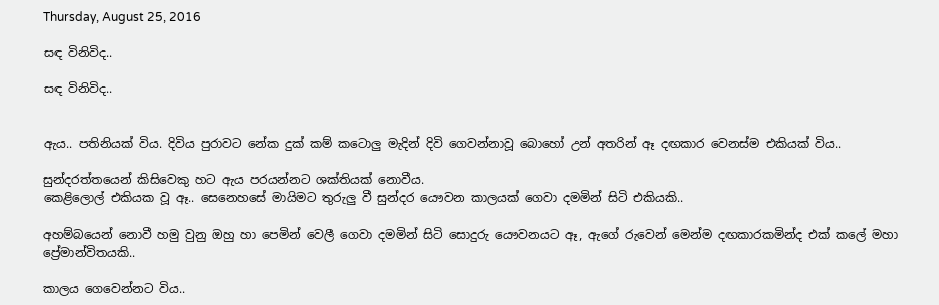Thursday, August 25, 2016

සඳ විනිවිද..

සඳ විනිවිද..


ඇය.. පතිනියක් විය. දිවිය පුරාවට නේක දුක් කම් කටොලු මැදින් දිවි ගෙවන්නාවූ බොහෝ උන් අතරින් ඈ දඟකාර වෙනස්ම එකියක් විය..

සුන්දරත්තයෙන් කිසිවෙකු හට ඇය පරයන්නට ශක්තියක් නොවීය.
කෙළිලොල් එකියක වූ ඈ.. සෙනෙහසේ මායිමට තුරුලු වී සුන්දර යෞවන කාලයක් ගෙවා දමමින් සිටි එකියකි..

අහම්බයෙන් නොවී හමු වුනු ඔහු හා පෙමින් වෙලී ගෙවා දමමින් සිටි සොදුරු යෞවනයට ඈ, ඇගේ රුවෙන් මෙන්ම දඟකාරකමින්ද එක් කලේ මහා ප්‍රේමාන්විතයකි..

කාලය ගෙවෙන්නට විය..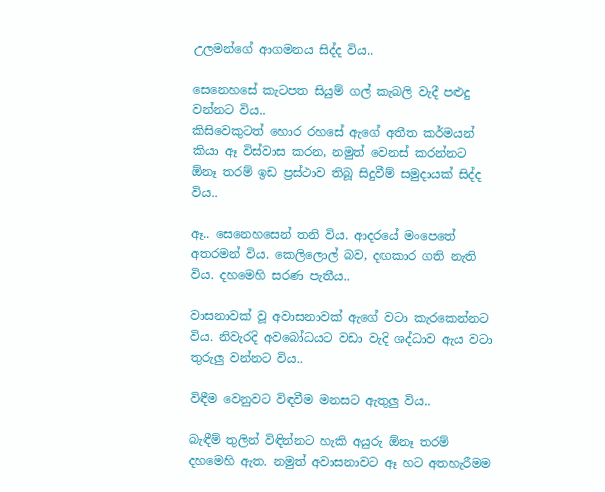උලමන්ගේ ආගමනය සිද්ද විය..

සෙනෙහසේ කැටපත සියුම් ගල් කැබලි වැදී පළුදු වන්නට විය..
කිසිවෙකුටත් හොර රහසේ ඇගේ අතීත කර්මයන් කියා ඈ විස්වාස කරන, නමුත් වෙනස් කරන්නට ඕනෑ තරම් ඉඩ ප්‍රස්ථාව තිබූ සිදුවීම් සමුදායක් සිද්ද විය..

ඈ.. සෙනෙහසෙන් තනි විය. ආදරයේ මංපෙතේ අතරමන් විය. කෙලිලොල් බව, දඟකාර ගති නැති විය. දහමෙහි සරණ පැතීය..

වාසනාවක් වූ අවාසනාවක් ඇගේ වටා කැරකෙන්නට විය. නිවැරදි අවබෝධයට වඩා වැදි ශද්ධාව ඇය වටා තුරුලු වන්නට විය..

විඳීම වෙනුවට විඳවීම මනසට ඇතුලු විය..

බැඳීම් තුලින් විඳින්නට හැකි අයුරු ඕනෑ තරම් දහමෙහි ඇත. නමුත් අවාසනාවට ඈ හට අතහැරීමම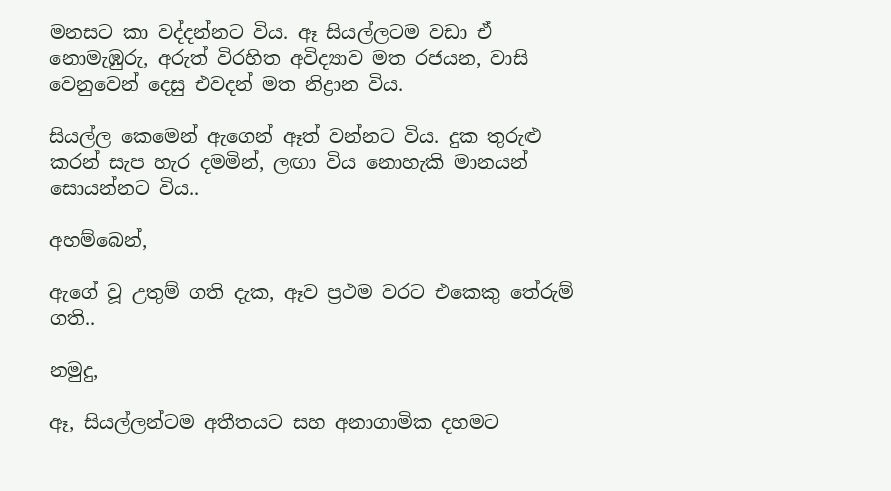මනසට කා වද්දන්නට විය. ඈ සියල්ලටම වඩා ඒ නොමැඹුරු, අරුත් විරහිත අවිද්‍යාව මත රජයන, වාසි වෙනුවෙන් දෙසු එවදන් මත නිද්‍රාන විය.

සියල්ල කෙමෙන් ඇගෙන් ඈත් වන්නට විය. දුක තුරුළු කරන් සැප හැර දමමින්, ලඟා විය නොහැකි මානයන් සොයන්නට විය..

අහම්බෙන්,

ඇගේ වූ උතුම් ගති දැක, ඈව ප්‍රථම වරට එකෙකු තේරුම් ගති..

නමුදු,

ඈ, සියල්ලන්ටම අතීතයට සහ අනාගාමික දහමට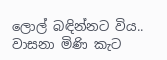ලොල් බඳින්නට විය..
වාසනා මිණි කැට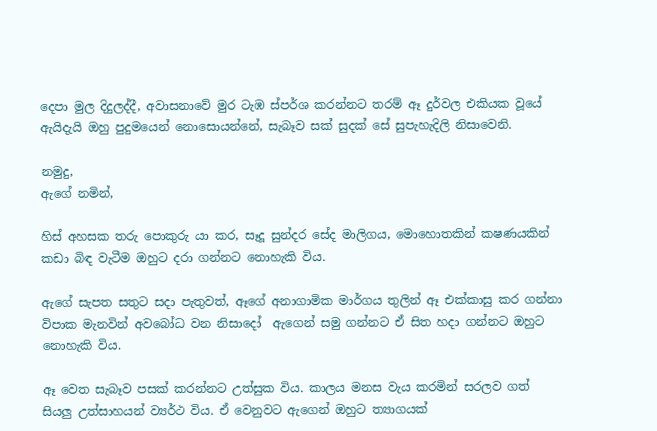දෙපා මුල දිදුලද්දී, අවාසනාවේ මුර ටැඹ ස්පර්ශ කරන්නට තරම් ඈ දුර්වල එකියක වූයේ ඇයිදැයි ඔහු පුදුමයෙන් නොසොයන්නේ, සැබෑව සක් සුදක් සේ සුපැහැදිලි නිසාවෙනි.

නමුදු,
ඇගේ නමින්,

හිස් අහසක තරු පොකුරු යා කර, සෑදූ සුන්දර සේද මාලිගය, මොහොතකින් කෂණයකින් කඩා බිඳ වැටීම ඔහුට දරා ගන්නට නොහැකි විය.

ඇගේ සැපත සතුට සදා පැතුවත්, ඈගේ අනාගාමික මාර්ගය තුලින් ඈ එක්කාසු කර ගන්නා විපාක මැනවින් අවබෝධ වන නිසාදෝ  ඇගෙන් සමු ගන්නට ඒ සිත හදා ගන්නට ඔහුට නොහැකි විය.

ඈ වෙත සැබෑව පසක් කරන්නට උත්සුක විය. කාලය මනස වැය කරමින් සරලව ගත් සියලු උත්සාහයන් ව්‍යර්ථ විය. ඒ වෙනුවට ඇගෙන් ඔහුට ත්‍යාගයක්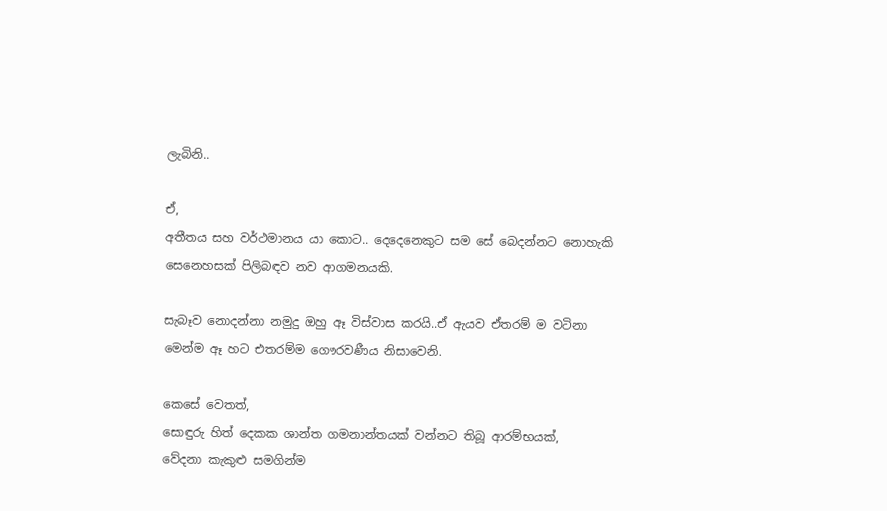ලැබිනි..

ඒ,
අතීතය සහ වර්ථමානය යා කොට.. දෙදෙනෙකුට සම සේ බෙදන්නට නොහැකි සෙනෙහසක් පිලිබඳව නව ආගමනයකි.

සැබෑව නොදන්නා නමුදු ඔහු ඈ විස්වාස කරයි..ඒ ඇයව ඒතරම් ම වටිනා මෙන්ම ඈ හට එතරම්ම ගෞරවණීය නිසාවෙනි.

කෙසේ වෙතත්,
සොඳුරු හිත් දෙකක ශාන්ත ගමනාන්තයක් වන්නට තිබූ ආරම්භයක්,
වේදනා කැකුළු සමගින්ම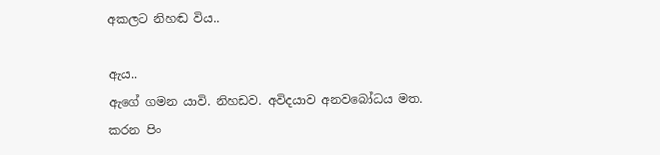අකලට නිහඬ විය..

ඇය..
ඇගේ ගමන යාවි. නිහඩව. අවිදයාව අනවබෝධය මත. කරන පිං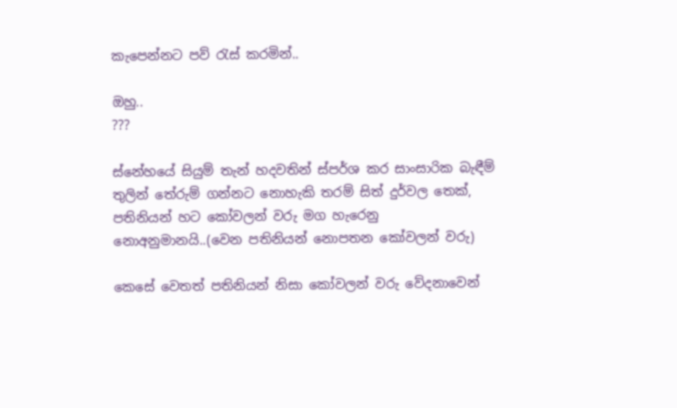කැපෙන්නට පව් රැස් කරමින්..

ඔහු..
???

ස්නේහයේ සියුම් තැන් හදවතින් ස්පර්ශ කර සාංසාරික බැඳීම් තුලින් තේරුම් ගන්නට නොහැකි තරම් සිත් දුර්වල තෙක්,
පතිනියන් හට කෝවලන් වරු මග හැරෙනු නොඅනුමානයි..(වෙන පතිනියන් නොපතන කෝවලන් වරු)

කෙසේ වෙතත් පතිනියන් නිසා කෝවලන් වරු වේදනාවෙන්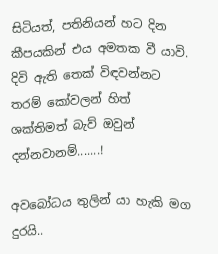සිටියත්, පතිනියන් හට දින කීපයකින් එය අමතක වී යාවි. දිවි ඇති තෙක් විඳවන්නට තරම් කෝවලන් හිත් ශක්තිමත් බැව් ඔවුන් දන්නවානම්.......!

අවබෝධය තුලින් යා හැකි මග දුරයි..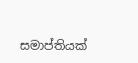සමාප්තියක්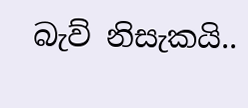බැව් නිසැකයි..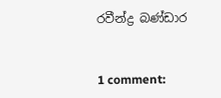රවීන්ද්‍ර බණ්ඩාර


1 comment: